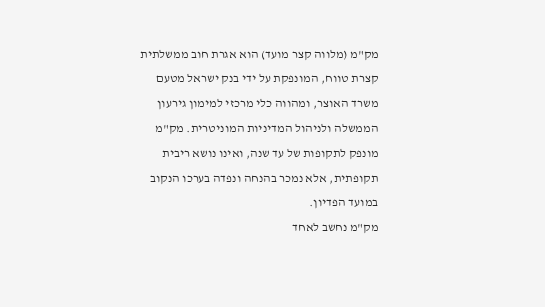מק"מ (מלווה קצר מועד) הוא אגרת חוב ממשלתית קצרת טווח, המונפקת על ידי בנק ישראל מטעם משרד האוצר, ומהווה כלי מרכזי למימון גירעון הממשלה ולניהול המדיניות המוניטרית. מק"מ מונפק לתקופות של עד שנה, ואינו נושא ריבית תקופתית, אלא נמכר בהנחה ונפדה בערכו הנקוב
במועד הפדיון.
מק"מ נחשב לאחד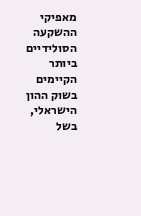מאפיקי ההשקעה הסולידיים ביותר הקיימים בשוק ההון הישראלי, בשל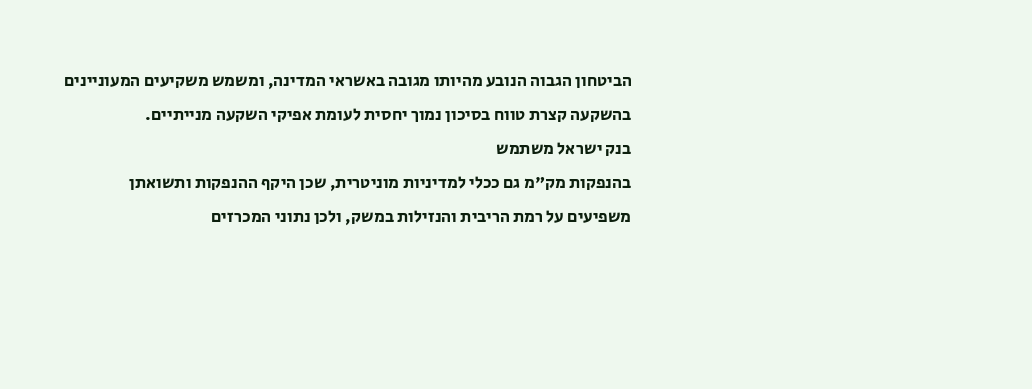הביטחון הגבוה הנובע מהיותו מגובה באשראי המדינה, ומשמש משקיעים המעוניינים בהשקעה קצרת טווח בסיכון נמוך יחסית לעומת אפיקי השקעה מנייתיים.
בנק ישראל משתמש
בהנפקות מק"מ גם ככלי למדיניות מוניטרית, שכן היקף ההנפקות ותשואתן משפיעים על רמת הריבית והנזילות במשק, ולכן נתוני המכרזים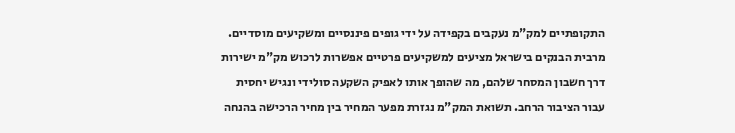התקופתיים למק"מ נעקבים בקפידה על ידי גופים פיננסיים ומשקיעים מוסדיים. מרבית הבנקים בישראל מציעים למשקיעים פרטיים אפשרות לרכוש מק"מ ישירות
דרך חשבון המסחר שלהם, מה שהופך אותו לאפיק השקעה סולידי ונגיש יחסית עבור הציבור הרחב. תשואת המק"מ נגזרת מפער המחיר בין מחיר הרכישה בהנחה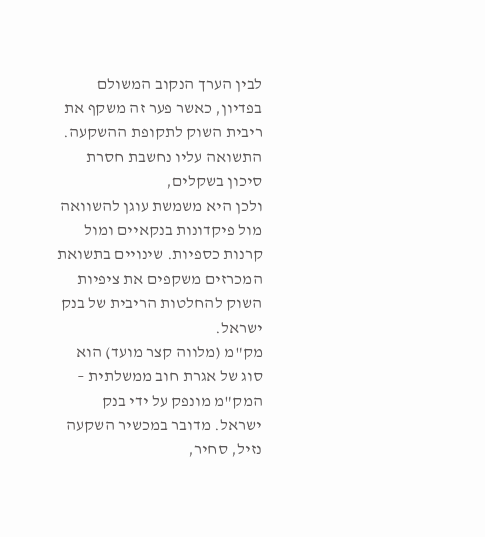לבין הערך הנקוב המשולם בפדיון, כאשר פער זה משקף את ריבית השוק לתקופת ההשקעה.
התשואה עליו נחשבת חסרת סיכון בשקלים,
ולכן היא משמשת עוגן להשוואה מול פיקדונות בנקאיים ומול קרנות כספיות. שינויים בתשואת המכרזים משקפים את ציפיות השוק להחלטות הריבית של בנק ישראל.
מק"מ (מלווה קצר מועד) הוא סוג של אגרת חוב ממשלתית – המק"מ מונפק על ידי בנק ישראל. מדובר במכשיר השקעה נזיל, סחיר,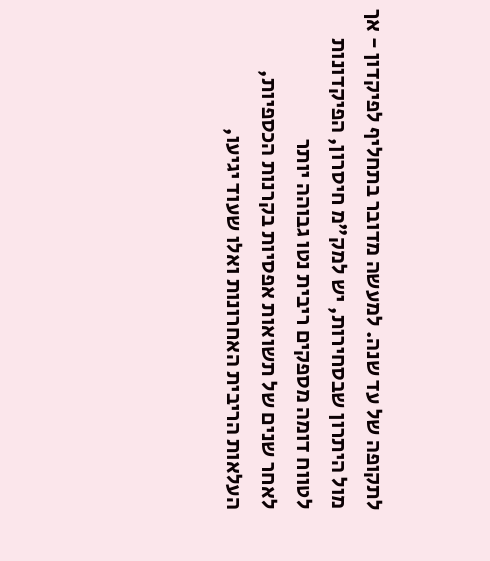לתקופה של עד שנה. למעשה מדובר בתחליף לפיקדון - אך מול היתרון שבסחירות, יש למק"מ חיסרון, הפיקדונות לטווח דומה מספקים ריבית נטו גבוהה יותר
לאחר שנים של תשואות אפסיות בקרנות הכספיות, העלאות הריבית האחרונות ואלו שעוד יגיעו,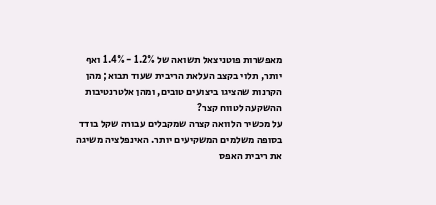מאפשרות פוטניצאל תשואה של 1.2% - 1.4% ואף יותר, תלוי בקצב העלאת הריבית שעוד תבוא; מהן הקרנות שהציגו ביצועים טובים, ומהן אלטרנטיבות ההשקעה לטווח קצר?
על מכשיר הלוואה קצרה שמקבלים עבורה שקל בודד בסופה משלמים המשקיעים יותר. האינפלציה משיגה את ריבית האפס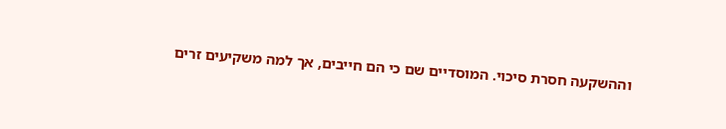וההשקעה חסרת סיכוי. המוסדיים שם כי הם חייבים, אך למה משקיעים זרים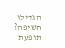הגדילו חשיפה? תופעת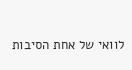לוואי של אחת הסיבות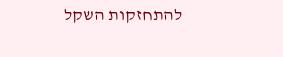להתחזקות השקל